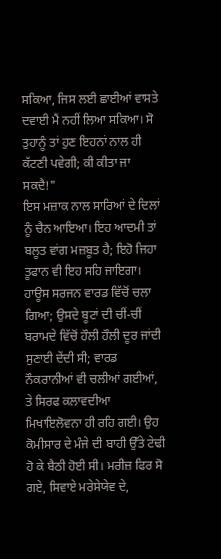ਸਕਿਆ, ਜਿਸ ਲਈ ਛਾਈਆਂ ਵਾਸਤੇ ਦਵਾਈ ਮੈਂ ਨਹੀਂ ਲਿਆ ਸਕਿਆ। ਸੋ ਤੁਹਾਨੂੰ ਤਾਂ ਹੁਣ ਇਹਨਾਂ ਨਾਲ ਹੀ ਕੱਟਣੀ ਪਵੇਗੀ; ਕੀ ਕੀਤਾ ਜਾ ਸਕਦੈ!"
ਇਸ ਮਜ਼ਾਕ ਨਾਲ ਸਾਰਿਆਂ ਦੇ ਦਿਲਾਂ ਨੂੰ ਚੈਨ ਆਇਆ। ਇਹ ਆਦਮੀ ਤਾਂ ਬਲੂਤ ਵਾਂਗ ਮਜ਼ਬੂਤ ਹੈ; ਇਹੋ ਜਿਹਾ ਤੂਫਾਨ ਵੀ ਇਹ ਸਹਿ ਜਾਇਗਾ। ਹਾਊਸ ਸਰਜਨ ਵਾਰਡ ਵਿੱਚੋਂ ਚਲਾ ਗਿਆ; ਉਸਦੇ ਬੂਟਾਂ ਦੀ ਚੀਂ-ਚੀਂ ਬਰਾਮਦੇ ਵਿੱਚੋਂ ਹੌਲੀ ਹੌਲੀ ਦੂਰ ਜਾਂਦੀ ਸੁਣਾਈ ਦੇਂਦੀ ਸੀ; ਵਾਰਡ ਨੌਕਰਾਨੀਆਂ ਵੀ ਚਲੀਆਂ ਗਈਆਂ, ਤੇ ਸਿਰਫ ਕਲਾਵਦੀਆ ਮਿਖਾਇਲੋਵਨਾ ਹੀ ਰਹਿ ਗਈ। ਉਹ ਕੋਮੀਸਾਰ ਦੇ ਮੰਜੇ ਦੀ ਬਾਹੀ ਉੱਤੇ ਟੇਢੀ ਹੋ ਕੇ ਬੈਠੀ ਹੋਈ ਸੀ। ਮਰੀਜ਼ ਫਿਰ ਸੋ ਗਏ, ਸਿਵਾਏ ਮਰੇਸੇਯੇਵ ਦੇ,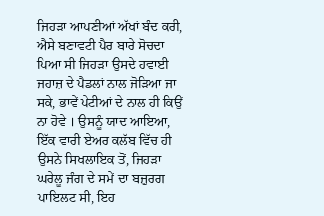ਜਿਹੜਾ ਆਪਣੀਆਂ ਅੱਖਾਂ ਬੰਦ ਕਰੀ, ਐਸੇ ਬਣਾਵਟੀ ਪੈਰ ਬਾਰੇ ਸੋਚਦਾ ਪਿਆ ਸੀ ਜਿਹੜਾ ਉਸਦੇ ਹਵਾਈ ਜਹਾਜ਼ ਦੇ ਪੈਡਲਾਂ ਨਾਲ ਜੋੜਿਆ ਜਾ ਸਕੇ, ਭਾਵੇਂ ਪੇਟੀਆਂ ਦੇ ਨਾਲ ਹੀ ਕਿਉਂ ਨਾ ਹੋਵੇ । ਉਸਨੂੰ ਯਾਦ ਆਇਆ, ਇੱਕ ਵਾਰੀ ਏਅਰ ਕਲੱਬ ਵਿੱਚ ਹੀ ਉਸਨੇ ਸਿਖਲਾਇਕ ਤੋਂ, ਜਿਹੜਾ ਘਰੇਲੂ ਜੰਗ ਦੇ ਸਮੇਂ ਦਾ ਬਜ਼ੁਰਗ ਪਾਇਲਟ ਸੀ, ਇਹ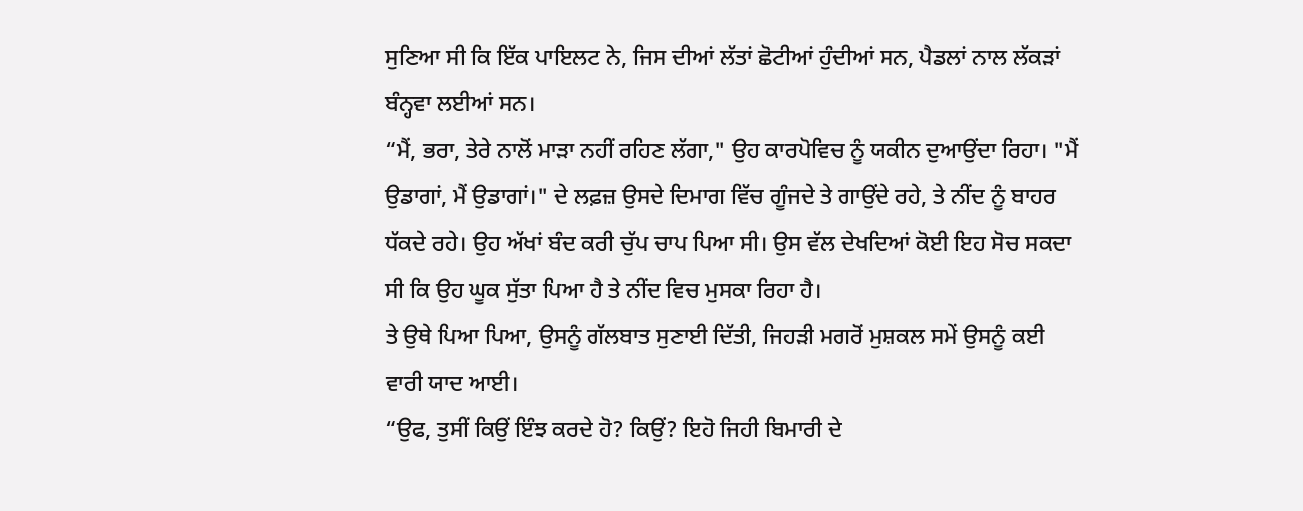ਸੁਣਿਆ ਸੀ ਕਿ ਇੱਕ ਪਾਇਲਟ ਨੇ, ਜਿਸ ਦੀਆਂ ਲੱਤਾਂ ਛੋਟੀਆਂ ਹੁੰਦੀਆਂ ਸਨ, ਪੈਡਲਾਂ ਨਾਲ ਲੱਕੜਾਂ ਬੰਨ੍ਹਵਾ ਲਈਆਂ ਸਨ।
“ਮੈਂ, ਭਰਾ, ਤੇਰੇ ਨਾਲੋਂ ਮਾੜਾ ਨਹੀਂ ਰਹਿਣ ਲੱਗਾ," ਉਹ ਕਾਰਪੋਵਿਚ ਨੂੰ ਯਕੀਨ ਦੁਆਉਂਦਾ ਰਿਹਾ। "ਮੈਂ ਉਡਾਗਾਂ, ਮੈਂ ਉਡਾਗਾਂ।" ਦੇ ਲਫ਼ਜ਼ ਉਸਦੇ ਦਿਮਾਗ ਵਿੱਚ ਗੂੰਜਦੇ ਤੇ ਗਾਉਂਦੇ ਰਹੇ, ਤੇ ਨੀਂਦ ਨੂੰ ਬਾਹਰ ਧੱਕਦੇ ਰਹੇ। ਉਹ ਅੱਖਾਂ ਬੰਦ ਕਰੀ ਚੁੱਪ ਚਾਪ ਪਿਆ ਸੀ। ਉਸ ਵੱਲ ਦੇਖਦਿਆਂ ਕੋਈ ਇਹ ਸੋਚ ਸਕਦਾ ਸੀ ਕਿ ਉਹ ਘੂਕ ਸੁੱਤਾ ਪਿਆ ਹੈ ਤੇ ਨੀਂਦ ਵਿਚ ਮੁਸਕਾ ਰਿਹਾ ਹੈ।
ਤੇ ਉਥੇ ਪਿਆ ਪਿਆ, ਉਸਨੂੰ ਗੱਲਬਾਤ ਸੁਣਾਈ ਦਿੱਤੀ, ਜਿਹੜੀ ਮਗਰੋਂ ਮੁਸ਼ਕਲ ਸਮੇਂ ਉਸਨੂੰ ਕਈ ਵਾਰੀ ਯਾਦ ਆਈ।
“ਉਫ, ਤੁਸੀਂ ਕਿਉਂ ਇੰਝ ਕਰਦੇ ਹੋ? ਕਿਉਂ? ਇਹੋ ਜਿਹੀ ਬਿਮਾਰੀ ਦੇ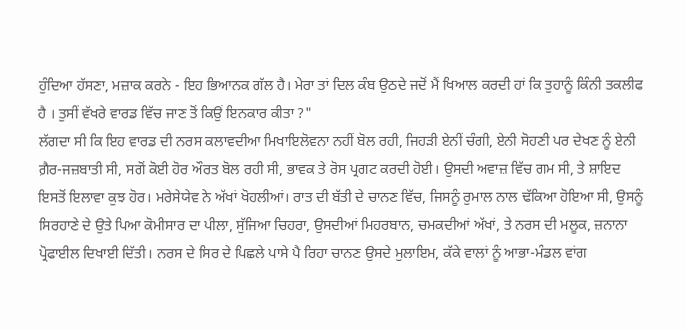ਹੁੰਦਿਆ ਹੱਸਣਾ, ਮਜ਼ਾਕ ਕਰਨੇ - ਇਹ ਭਿਆਨਕ ਗੱਲ ਹੈ। ਮੇਰਾ ਤਾਂ ਦਿਲ ਕੰਬ ਉਠਦੇ ਜਦੋਂ ਮੈਂ ਖਿਆਲ ਕਰਦੀ ਹਾਂ ਕਿ ਤੁਹਾਨੂੰ ਕਿੰਨੀ ਤਕਲੀਫ ਹੈ । ਤੁਸੀਂ ਵੱਖਰੇ ਵਾਰਡ ਵਿੱਚ ਜਾਣ ਤੋਂ ਕਿਉਂ ਇਨਕਾਰ ਕੀਤਾ ?"
ਲੱਗਦਾ ਸੀ ਕਿ ਇਹ ਵਾਰਡ ਦੀ ਨਰਸ ਕਲਾਵਦੀਆ ਮਿਖਾਇਲੋਵਨਾ ਨਹੀਂ ਬੋਲ ਰਹੀ, ਜਿਹੜੀ ਏਨੀਂ ਚੰਗੀ, ਏਨੀ ਸੋਹਣੀ ਪਰ ਦੇਖਣ ਨੂੰ ਏਨੀ ਗ਼ੈਰ-ਜਜ਼ਬਾਤੀ ਸੀ, ਸਗੋਂ ਕੋਈ ਹੋਰ ਔਰਤ ਬੋਲ ਰਹੀ ਸੀ, ਭਾਵਕ ਤੇ ਰੋਸ ਪ੍ਰਗਟ ਕਰਦੀ ਹੋਈ। ਉਸਦੀ ਅਵਾਜ਼ ਵਿੱਚ ਗਮ ਸੀ, ਤੇ ਸ਼ਾਇਦ ਇਸਤੋਂ ਇਲਾਵਾ ਕੁਝ ਹੋਰ। ਮਰੇਸੇਯੇਵ ਨੇ ਅੱਖਾਂ ਖੋਹਲੀਆਂ। ਰਾਤ ਦੀ ਬੱਤੀ ਦੇ ਚਾਨਣ ਵਿੱਚ, ਜਿਸਨੂੰ ਰੁਮਾਲ ਨਾਲ ਢੱਕਿਆ ਹੋਇਆ ਸੀ, ਉਸਨੂੰ ਸਿਰਹਾਣੇ ਦੇ ਉਤੇ ਪਿਆ ਕੋਮੀਸਾਰ ਦਾ ਪੀਲਾ, ਸੁੱਜਿਆ ਚਿਹਰਾ, ਉਸਦੀਆਂ ਮਿਹਰਬਾਨ, ਚਮਕਦੀਆਂ ਅੱਖਾਂ, ਤੇ ਨਰਸ ਦੀ ਮਲੂਕ, ਜ਼ਨਾਨਾ ਪ੍ਰੋਫਾਈਲ ਦਿਖਾਈ ਦਿੱਤੀ। ਨਰਸ ਦੇ ਸਿਰ ਦੇ ਪਿਛਲੇ ਪਾਸੇ ਪੈ ਰਿਹਾ ਚਾਨਣ ਉਸਦੇ ਮੁਲਾਇਮ, ਕੱਕੇ ਵਾਲਾਂ ਨੂੰ ਆਭਾ-ਮੰਡਲ ਵਾਂਗ